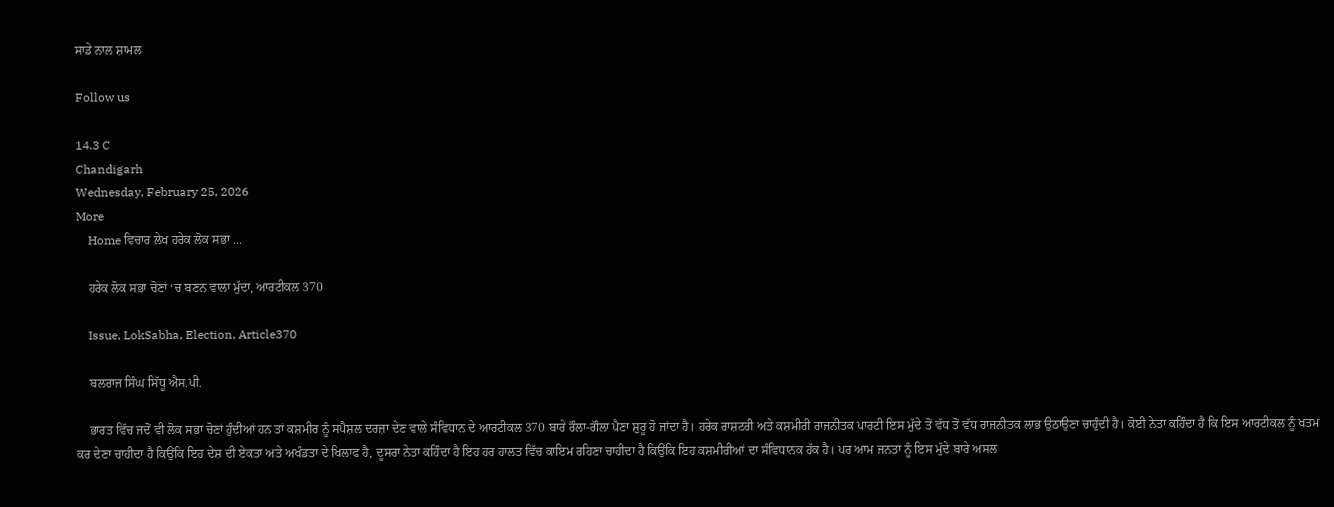ਸਾਡੇ ਨਾਲ ਸ਼ਾਮਲ

Follow us

14.3 C
Chandigarh
Wednesday, February 25, 2026
More
    Home ਵਿਚਾਰ ਲੇਖ ਹਰੇਕ ਲੋਕ ਸਭਾ ...

    ਹਰੇਕ ਲੋਕ ਸਭਾ ਚੋਣਾਂ ‘ਚ ਬਣਨ ਵਾਲਾ ਮੁੱਦਾ, ਆਰਟੀਕਲ 370

    Issue, LokSabha, Election, Article370

    ਬਲਰਾਜ ਸਿੰਘ ਸਿੱਧੂ ਐਸ.ਪੀ.

    ਭਾਰਤ ਵਿੱਚ ਜਦੋਂ ਵੀ ਲੋਕ ਸਭਾ ਚੋਣਾਂ ਹੁੰਦੀਆਂ ਹਨ ਤਾਂ ਕਸ਼ਮੀਰ ਨੂੰ ਸਪੈਸ਼ਲ ਦਰਜ਼ਾ ਦੇਣ ਵਾਲੇ ਸੰਵਿਧਾਨ ਦੇ ਆਰਟੀਕਲ 370 ਬਾਰੇ ਰੌਲਾ-ਗੌਲਾ ਪੈਣਾ ਸ਼ੁਰੂ ਹੋ ਜਾਂਦਾ ਹੈ। ਹਰੇਕ ਰਾਸ਼ਟਰੀ ਅਤੇ ਕਸ਼ਮੀਰੀ ਰਾਜਨੀਤਕ ਪਾਰਟੀ ਇਸ ਮੁੱਦੇ ਤੋਂ ਵੱਧ ਤੋਂ ਵੱਧ ਰਾਜਨੀਤਕ ਲਾਭ ਉਠਾਉਣਾ ਚਾਹੁੰਦੀ ਹੈ। ਕੋਈ ਨੇਤਾ ਕਹਿੰਦਾ ਹੈ ਕਿ ਇਸ ਆਰਟੀਕਲ ਨੂੰ ਖਤਮ ਕਰ ਦੇਣਾ ਚਾਹੀਦਾ ਹੈ ਕਿਉਂਕਿ ਇਹ ਦੇਸ਼ ਦੀ ਏਕਤਾ ਅਤੇ ਅਖੰਡਤਾ ਦੇ ਖਿਲਾਫ ਹੈ, ਦੂਸਰਾ ਨੇਤਾ ਕਹਿੰਦਾ ਹੈ ਇਹ ਹਰ ਹਾਲਤ ਵਿੱਚ ਕਾਇਮ ਰਹਿਣਾ ਚਾਹੀਦਾ ਹੈ ਕਿਉਂਕਿ ਇਹ ਕਸ਼ਮੀਰੀਆਂ ਦਾ ਸੰਵਿਧਾਨਕ ਹੱਕ ਹੈ। ਪਰ ਆਮ ਜਨਤਾ ਨੂੰ ਇਸ ਮੁੱਦੇ ਬਾਰੇ ਅਸਲ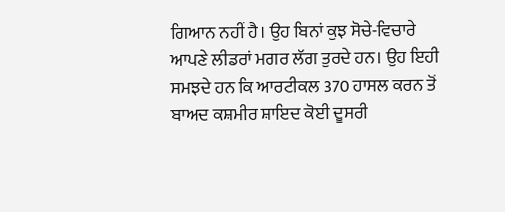ਗਿਆਨ ਨਹੀਂ ਹੈ। ਉਹ ਬਿਨਾਂ ਕੁਝ ਸੋਚੇ-ਵਿਚਾਰੇ ਆਪਣੇ ਲੀਡਰਾਂ ਮਗਰ ਲੱਗ ਤੁਰਦੇ ਹਨ। ਉਹ ਇਹੀ ਸਮਝਦੇ ਹਨ ਕਿ ਆਰਟੀਕਲ 370 ਹਾਸਲ ਕਰਨ ਤੋਂ ਬਾਅਦ ਕਸ਼ਮੀਰ ਸ਼ਾਇਦ ਕੋਈ ਦੂਸਰੀ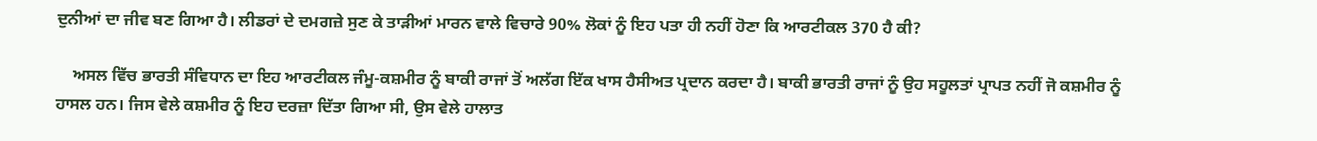ਦੁਨੀਆਂ ਦਾ ਜੀਵ ਬਣ ਗਿਆ ਹੈ। ਲੀਡਰਾਂ ਦੇ ਦਮਗਜ਼ੇ ਸੁਣ ਕੇ ਤਾੜੀਆਂ ਮਾਰਨ ਵਾਲੇ ਵਿਚਾਰੇ 90% ਲੋਕਾਂ ਨੂੰ ਇਹ ਪਤਾ ਹੀ ਨਹੀਂ ਹੋਣਾ ਕਿ ਆਰਟੀਕਲ 370 ਹੈ ਕੀ?

    ਅਸਲ ਵਿੱਚ ਭਾਰਤੀ ਸੰਵਿਧਾਨ ਦਾ ਇਹ ਆਰਟੀਕਲ ਜੰਮੂ-ਕਸ਼ਮੀਰ ਨੂੰ ਬਾਕੀ ਰਾਜਾਂ ਤੋਂ ਅਲੱਗ ਇੱਕ ਖਾਸ ਹੈਸੀਅਤ ਪ੍ਰਦਾਨ ਕਰਦਾ ਹੈ। ਬਾਕੀ ਭਾਰਤੀ ਰਾਜਾਂ ਨੂੰ ਉਹ ਸਹੂਲਤਾਂ ਪ੍ਰਾਪਤ ਨਹੀਂ ਜੋ ਕਸ਼ਮੀਰ ਨੂੰ ਹਾਸਲ ਹਨ। ਜਿਸ ਵੇਲੇ ਕਸ਼ਮੀਰ ਨੂੰ ਇਹ ਦਰਜ਼ਾ ਦਿੱਤਾ ਗਿਆ ਸੀ, ਉਸ ਵੇਲੇ ਹਾਲਾਤ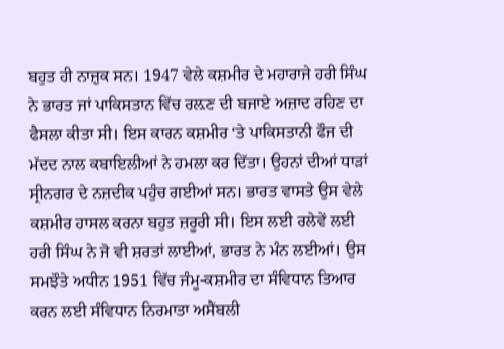ਬਹੁਤ ਹੀ ਨਾਜ਼ੁਕ ਸਨ। 1947 ਵੇਲੇ ਕਸ਼ਮੀਰ ਦੇ ਮਹਾਰਾਜੇ ਹਰੀ ਸਿੰਘ ਨੇ ਭਾਰਤ ਜਾਂ ਪਾਕਿਸਤਾਨ ਵਿੱਚ ਰਲ਼ਣ ਦੀ ਬਜਾਏ ਅਜ਼ਾਦ ਰਹਿਣ ਦਾ ਫੈਸਲਾ ਕੀਤਾ ਸੀ। ਇਸ ਕਾਰਨ ਕਸ਼ਮੀਰ ‘ਤੇ ਪਾਕਿਸਤਾਨੀ ਫੌਜ ਦੀ ਮੱਦਦ ਨਾਲ ਕਬਾਇਲੀਆਂ ਨੇ ਹਮਲਾ ਕਰ ਦਿੱਤਾ। ਉਹਨਾਂ ਦੀਆਂ ਧਾੜਾਂ ਸ੍ਰੀਨਗਰ ਦੇ ਨਜ਼ਦੀਕ ਪਹੁੰਚ ਗਈਆਂ ਸਨ। ਭਾਰਤ ਵਾਸਤੇ ਉਸ ਵੇਲੇ ਕਸ਼ਮੀਰ ਹਾਸਲ ਕਰਨਾ ਬਹੁਤ ਜ਼ਰੂਰੀ ਸੀ। ਇਸ ਲਈ ਰਲੇਵੇਂ ਲਈ ਹਰੀ ਸਿੰਘ ਨੇ ਜੋ ਵੀ ਸ਼ਰਤਾਂ ਲਾਈਆਂ, ਭਾਰਤ ਨੇ ਮੰਨ ਲਈਆਂ। ਉਸ ਸਮਝੌਤੇ ਅਧੀਨ 1951 ਵਿੱਚ ਜੰਮੂ-ਕਸ਼ਮੀਰ ਦਾ ਸੰਵਿਧਾਨ ਤਿਆਰ ਕਰਨ ਲਈ ਸੰਵਿਧਾਨ ਨਿਰਮਾਤਾ ਅਸੈਂਬਲੀ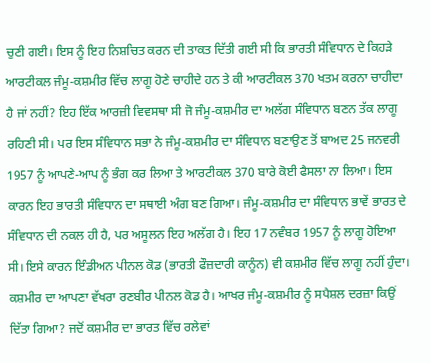ਚੁਣੀ ਗਈ। ਇਸ ਨੂੰ ਇਹ ਨਿਸ਼ਚਿਤ ਕਰਨ ਦੀ ਤਾਕਤ ਦਿੱਤੀ ਗਈ ਸੀ ਕਿ ਭਾਰਤੀ ਸੰਵਿਧਾਨ ਦੇ ਕਿਹੜੇ ਆਰਟੀਕਲ ਜੰਮੂ-ਕਸ਼ਮੀਰ ਵਿੱਚ ਲਾਗੂ ਹੋਣੇ ਚਾਹੀਦੇ ਹਨ ਤੇ ਕੀ ਆਰਟੀਕਲ 370 ਖਤਮ ਕਰਨਾ ਚਾਹੀਦਾ ਹੈ ਜਾਂ ਨਹੀਂ? ਇਹ ਇੱਕ ਆਰਜ਼ੀ ਵਿਵਸਥਾ ਸੀ ਜੋ ਜੰਮੂ-ਕਸ਼ਮੀਰ ਦਾ ਅਲੱਗ ਸੰਵਿਧਾਨ ਬਣਨ ਤੱਕ ਲਾਗੂ ਰਹਿਣੀ ਸੀ। ਪਰ ਇਸ ਸੰਵਿਧਾਨ ਸਭਾ ਨੇ ਜੰਮੂ-ਕਸ਼ਮੀਰ ਦਾ ਸੰਵਿਧਾਨ ਬਣਾਉਣ ਤੋਂ ਬਾਅਦ 25 ਜਨਵਰੀ 1957 ਨੂੰ ਆਪਣੇ-ਆਪ ਨੂੰ ਭੰਗ ਕਰ ਲਿਆ ਤੇ ਆਰਟੀਕਲ 370 ਬਾਰੇ ਕੋਈ ਫੈਸਲਾ ਨਾ ਲਿਆ। ਇਸ ਕਾਰਨ ਇਹ ਭਾਰਤੀ ਸੰਵਿਧਾਨ ਦਾ ਸਥਾਈ ਅੰਗ ਬਣ ਗਿਆ। ਜੰਮੂ-ਕਸ਼ਮੀਰ ਦਾ ਸੰਵਿਧਾਨ ਭਾਵੇਂ ਭਾਰਤ ਦੇ ਸੰਵਿਧਾਨ ਦੀ ਨਕਲ ਹੀ ਹੈ, ਪਰ ਅਸੂਲਨ ਇਹ ਅਲੱਗ ਹੈ। ਇਹ 17 ਨਵੰਬਰ 1957 ਨੂੰ ਲਾਗੂ ਹੋਇਆ ਸੀ। ਇਸੇ ਕਾਰਨ ਇੰਡੀਅਨ ਪੀਨਲ ਕੋਡ (ਭਾਰਤੀ ਫੌਜ਼ਦਾਰੀ ਕਾਨੂੰਨ) ਵੀ ਕਸ਼ਮੀਰ ਵਿੱਚ ਲਾਗੂ ਨਹੀਂ ਹੁੰਦਾ। ਕਸ਼ਮੀਰ ਦਾ ਆਪਣਾ ਵੱਖਰਾ ਰਣਬੀਰ ਪੀਨਲ ਕੋਡ ਹੈ। ਆਖਰ ਜੰਮੂ-ਕਸ਼ਮੀਰ ਨੂੰ ਸਪੈਸ਼ਲ ਦਰਜ਼ਾ ਕਿਉਂ ਦਿੱਤਾ ਗਿਆ? ਜਦੋਂ ਕਸ਼ਮੀਰ ਦਾ ਭਾਰਤ ਵਿੱਚ ਰਲੇਵਾਂ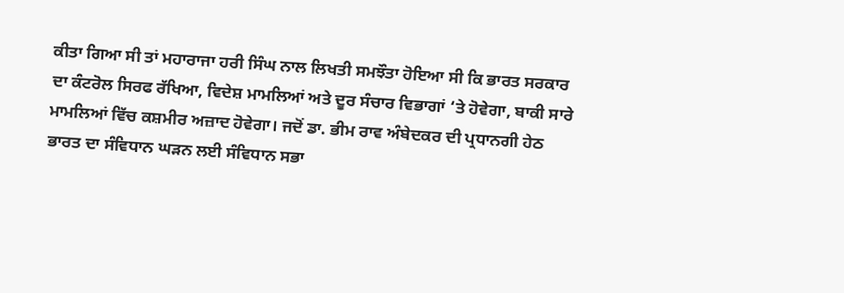ਕੀਤਾ ਗਿਆ ਸੀ ਤਾਂ ਮਹਾਰਾਜਾ ਹਰੀ ਸਿੰਘ ਨਾਲ ਲਿਖਤੀ ਸਮਝੌਤਾ ਹੋਇਆ ਸੀ ਕਿ ਭਾਰਤ ਸਰਕਾਰ ਦਾ ਕੰਟਰੋਲ ਸਿਰਫ ਰੱਖਿਆ, ਵਿਦੇਸ਼ ਮਾਮਲਿਆਂ ਅਤੇ ਦੂਰ ਸੰਚਾਰ ਵਿਭਾਗਾਂ ‘ਤੇ ਹੋਵੇਗਾ, ਬਾਕੀ ਸਾਰੇ ਮਾਮਲਿਆਂ ਵਿੱਚ ਕਸ਼ਮੀਰ ਅਜ਼ਾਦ ਹੋਵੇਗਾ। ਜਦੋਂ ਡਾ. ਭੀਮ ਰਾਵ ਅੰਬੇਦਕਰ ਦੀ ਪ੍ਰਧਾਨਗੀ ਹੇਠ ਭਾਰਤ ਦਾ ਸੰਵਿਧਾਨ ਘੜਨ ਲਈ ਸੰਵਿਧਾਨ ਸਭਾ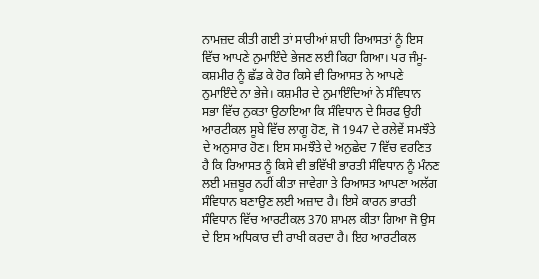ਨਾਮਜ਼ਦ ਕੀਤੀ ਗਈ ਤਾਂ ਸਾਰੀਆਂ ਸ਼ਾਹੀ ਰਿਆਸਤਾਂ ਨੂੰ ਇਸ ਵਿੱਚ ਆਪਣੇ ਨੁਮਾਇੰਦੇ ਭੇਜਣ ਲਈ ਕਿਹਾ ਗਿਆ। ਪਰ ਜੰਮੂ-ਕਸ਼ਮੀਰ ਨੂੰ ਛੱਡ ਕੇ ਹੋਰ ਕਿਸੇ ਵੀ ਰਿਆਸਤ ਨੇ ਆਪਣੇ ਨੁਮਾਇੰਦੇ ਨਾ ਭੇਜੇ। ਕਸ਼ਮੀਰ ਦੇ ਨੁਮਾਇੰਦਿਆਂ ਨੇ ਸੰਵਿਧਾਨ ਸਭਾ ਵਿੱਚ ਨੁਕਤਾ ਉਠਾਇਆ ਕਿ ਸੰਵਿਧਾਨ ਦੇ ਸਿਰਫ ਉਹੀ ਆਰਟੀਕਲ ਸੂਬੇ ਵਿੱਚ ਲਾਗੂ ਹੋਣ, ਜੋ 1947 ਦੇ ਰਲੇਵੇਂ ਸਮਝੌਤੇ ਦੇ ਅਨੁਸਾਰ ਹੋਣ। ਇਸ ਸਮਝੌਤੇ ਦੇ ਅਨੁਛੇਦ 7 ਵਿੱਚ ਵਰਣਿਤ ਹੈ ਕਿ ਰਿਆਸਤ ਨੂੰ ਕਿਸੇ ਵੀ ਭਵਿੱਖੀ ਭਾਰਤੀ ਸੰਵਿਧਾਨ ਨੂੰ ਮੰਨਣ ਲਈ ਮਜ਼ਬੂਰ ਨਹੀਂ ਕੀਤਾ ਜਾਵੇਗਾ ਤੇ ਰਿਆਸਤ ਆਪਣਾ ਅਲੱਗ ਸੰਵਿਧਾਨ ਬਣਾਉਣ ਲਈ ਅਜ਼ਾਦ ਹੈ। ਇਸੇ ਕਾਰਨ ਭਾਰਤੀ ਸੰਵਿਧਾਨ ਵਿੱਚ ਆਰਟੀਕਲ 370 ਸ਼ਾਮਲ ਕੀਤਾ ਗਿਆ ਜੋ ਉਸ ਦੇ ਇਸ ਅਧਿਕਾਰ ਦੀ ਰਾਖੀ ਕਰਦਾ ਹੈ। ਇਹ ਆਰਟੀਕਲ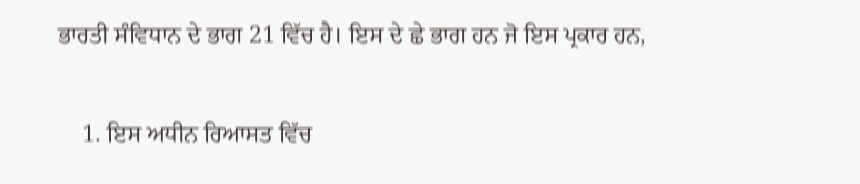ਭਾਰਤੀ ਸੰਵਿਧਾਨ ਦੇ ਭਾਗ 21 ਵਿੱਚ ਹੈ। ਇਸ ਦੇ ਛੇ ਭਾਗ ਹਨ ਜੋ ਇਸ ਪ੍ਰਕਾਰ ਹਨ,

    1. ਇਸ ਅਧੀਨ ਰਿਆਸਤ ਵਿੱਚ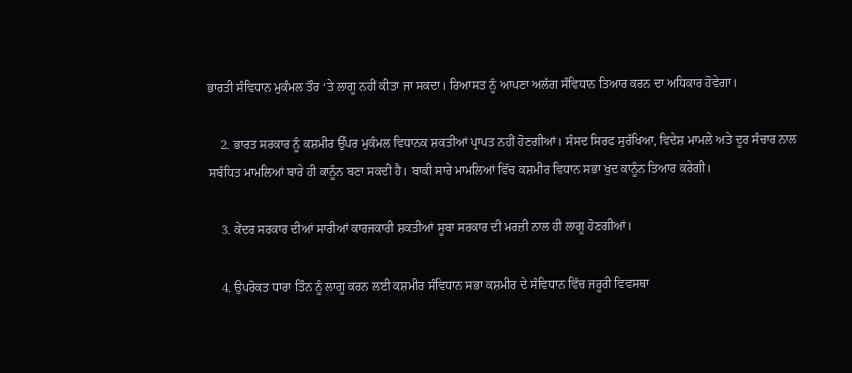ਭਾਰਤੀ ਸੰਵਿਧਾਨ ਮੁਕੰਮਲ ਤੌਰ ‘ਤੇ ਲਾਗੂ ਨਹੀਂ ਕੀਤਾ ਜਾ ਸਕਦਾ। ਰਿਆਸਤ ਨੂੰ ਆਪਣਾ ਅਲੱਗ ਸੰਵਿਧਾਨ ਤਿਆਰ ਕਰਨ ਦਾ ਅਧਿਕਾਰ ਹੋਵੇਗਾ।

    2. ਭਾਰਤ ਸਰਕਾਰ ਨੂੰ ਕਸ਼ਮੀਰ ਉੱਪਰ ਮੁਕੰਮਲ ਵਿਧਾਨਕ ਸ਼ਕਤੀਆਂ ਪ੍ਰਾਪਤ ਨਹੀਂ ਹੋਣਗੀਆਂ। ਸੰਸਦ ਸਿਰਫ ਸੁਰੱਖਿਆ, ਵਿਦੇਸ਼ ਮਾਮਲੇ ਅਤੇ ਦੂਰ ਸੰਚਾਰ ਨਾਲ ਸਬੰਧਿਤ ਮਾਮਲਿਆਂ ਬਾਰੇ ਹੀ ਕਾਨੂੰਨ ਬਣਾ ਸਕਦੀ ਹੈ। ਬਾਕੀ ਸਾਰੇ ਮਾਮਲਿਆਂ ਵਿੱਚ ਕਸ਼ਮੀਰ ਵਿਧਾਨ ਸਭਾ ਖੁਦ ਕਾਨੂੰਨ ਤਿਆਰ ਕਰੇਗੀ।

    3. ਕੇਂਦਰ ਸਰਕਾਰ ਦੀਆਂ ਸਾਰੀਆਂ ਕਾਰਜਕਾਰੀ ਸ਼ਕਤੀਆਂ ਸੂਬਾ ਸਰਕਾਰ ਦੀ ਮਰਜ਼ੀ ਨਾਲ ਹੀ ਲਾਗੂ ਹੋਣਗੀਆਂ।

    4. ਉਪਰੋਕਤ ਧਾਰਾ ਤਿੰਨ ਨੂੰ ਲਾਗੂ ਕਰਨ ਲਈ ਕਸ਼ਮੀਰ ਸੰਵਿਧਾਨ ਸਭਾ ਕਸ਼ਮੀਰ ਦੇ ਸੰਵਿਧਾਨ ਵਿੱਚ ਜਰੂਰੀ ਵਿਵਸਥਾ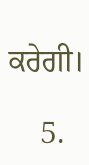ਕਰੇਗੀ।

    5.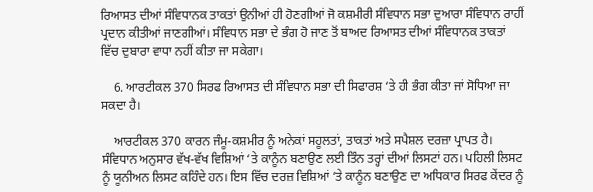ਰਿਆਸਤ ਦੀਆਂ ਸੰਵਿਧਾਨਕ ਤਾਕਤਾਂ ਉਨੀਆਂ ਹੀ ਹੋਣਗੀਆਂ ਜੋ ਕਸ਼ਮੀਰੀ ਸੰਵਿਧਾਨ ਸਭਾ ਦੁਆਰਾ ਸੰਵਿਧਾਨ ਰਾਹੀਂ ਪ੍ਰਦਾਨ ਕੀਤੀਆਂ ਜਾਣਗੀਆਂ। ਸੰਵਿਧਾਨ ਸਭਾ ਦੇ ਭੰਗ ਹੋ ਜਾਣ ਤੋਂ ਬਾਅਦ ਰਿਆਸਤ ਦੀਆਂ ਸੰਵਿਧਾਨਕ ਤਾਕਤਾਂ ਵਿੱਚ ਦੁਬਾਰਾ ਵਾਧਾ ਨਹੀਂ ਕੀਤਾ ਜਾ ਸਕੇਗਾ।

    6. ਆਰਟੀਕਲ 370 ਸਿਰਫ ਰਿਆਸਤ ਦੀ ਸੰਵਿਧਾਨ ਸਭਾ ਦੀ ਸਿਫਾਰਸ਼ ‘ਤੇ ਹੀ ਭੰਗ ਕੀਤਾ ਜਾਂ ਸੋਧਿਆ ਜਾ ਸਕਦਾ ਹੈ।

    ਆਰਟੀਕਲ 370 ਕਾਰਨ ਜੰਮੂ-ਕਸ਼ਮੀਰ ਨੂੰ ਅਨੇਕਾਂ ਸਹੂਲਤਾਂ, ਤਾਕਤਾਂ ਅਤੇ ਸਪੈਸ਼ਲ ਦਰਜ਼ਾ ਪ੍ਰਾਪਤ ਹੈ। ਸੰਵਿਧਾਨ ਅਨੁਸਾਰ ਵੱਖ-ਵੱਖ ਵਿਸ਼ਿਆਂ ‘ਤੇ ਕਾਨੂੰਨ ਬਣਾਉਣ ਲਈ ਤਿੰਨ ਤਰ੍ਹਾਂ ਦੀਆਂ ਲਿਸਟਾਂ ਹਨ। ਪਹਿਲੀ ਲਿਸਟ ਨੂੰ ਯੂਨੀਅਨ ਲਿਸਟ ਕਹਿੰਦੇ ਹਨ। ਇਸ ਵਿੱਚ ਦਰਜ਼ ਵਿਸ਼ਿਆਂ ‘ਤੇ ਕਾਨੂੰਨ ਬਣਾਉਣ ਦਾ ਅਧਿਕਾਰ ਸਿਰਫ ਕੇਂਦਰ ਨੂੰ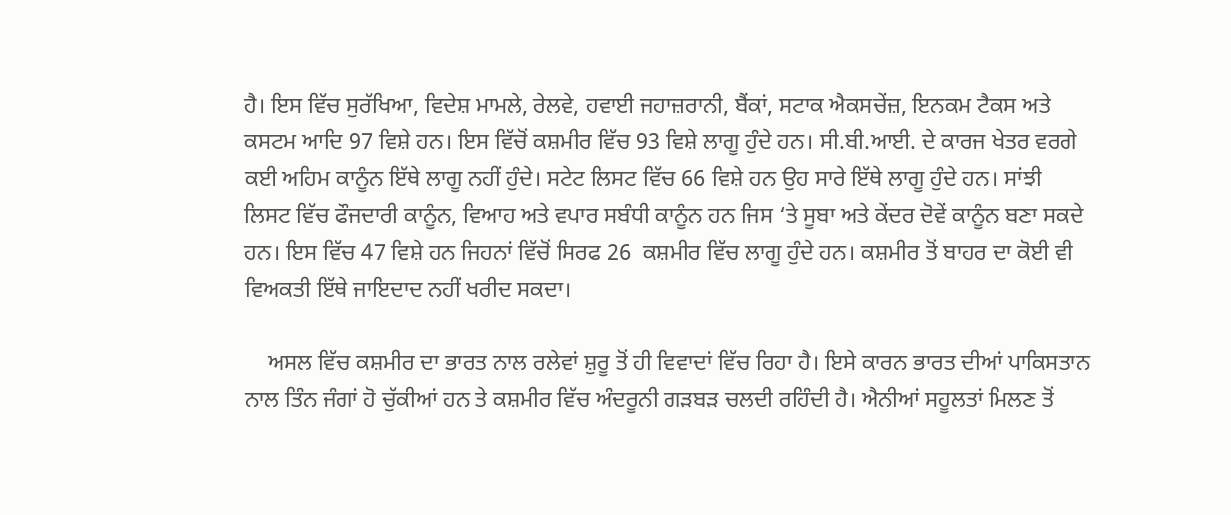ਹੈ। ਇਸ ਵਿੱਚ ਸੁਰੱਖਿਆ, ਵਿਦੇਸ਼ ਮਾਮਲੇ, ਰੇਲਵੇ, ਹਵਾਈ ਜਹਾਜ਼ਰਾਨੀ, ਬੈਂਕਾਂ, ਸਟਾਕ ਐਕਸਚੇਂਜ਼, ਇਨਕਮ ਟੈਕਸ ਅਤੇ ਕਸਟਮ ਆਦਿ 97 ਵਿਸ਼ੇ ਹਨ। ਇਸ ਵਿੱਚੋਂ ਕਸ਼ਮੀਰ ਵਿੱਚ 93 ਵਿਸ਼ੇ ਲਾਗੂ ਹੁੰਦੇ ਹਨ। ਸੀ.ਬੀ.ਆਈ. ਦੇ ਕਾਰਜ ਖੇਤਰ ਵਰਗੇ ਕਈ ਅਹਿਮ ਕਾਨੂੰਨ ਇੱਥੇ ਲਾਗੂ ਨਹੀਂ ਹੁੰਦੇ। ਸਟੇਟ ਲਿਸਟ ਵਿੱਚ 66 ਵਿਸ਼ੇ ਹਨ ਉਹ ਸਾਰੇ ਇੱਥੇ ਲਾਗੂ ਹੁੰਦੇ ਹਨ। ਸਾਂਝੀ ਲਿਸਟ ਵਿੱਚ ਫੌਜਦਾਰੀ ਕਾਨੂੰਨ, ਵਿਆਹ ਅਤੇ ਵਪਾਰ ਸਬੰਧੀ ਕਾਨੂੰਨ ਹਨ ਜਿਸ ‘ਤੇ ਸੂਬਾ ਅਤੇ ਕੇਂਦਰ ਦੋਵੇਂ ਕਾਨੂੰਨ ਬਣਾ ਸਕਦੇ ਹਨ। ਇਸ ਵਿੱਚ 47 ਵਿਸ਼ੇ ਹਨ ਜਿਹਨਾਂ ਵਿੱਚੋਂ ਸਿਰਫ 26  ਕਸ਼ਮੀਰ ਵਿੱਚ ਲਾਗੂ ਹੁੰਦੇ ਹਨ। ਕਸ਼ਮੀਰ ਤੋਂ ਬਾਹਰ ਦਾ ਕੋਈ ਵੀ ਵਿਅਕਤੀ ਇੱਥੇ ਜਾਇਦਾਦ ਨਹੀਂ ਖਰੀਦ ਸਕਦਾ।

    ਅਸਲ ਵਿੱਚ ਕਸ਼ਮੀਰ ਦਾ ਭਾਰਤ ਨਾਲ ਰਲੇਵਾਂ ਸ਼ੁਰੂ ਤੋਂ ਹੀ ਵਿਵਾਦਾਂ ਵਿੱਚ ਰਿਹਾ ਹੈ। ਇਸੇ ਕਾਰਨ ਭਾਰਤ ਦੀਆਂ ਪਾਕਿਸਤਾਨ ਨਾਲ ਤਿੰਨ ਜੰਗਾਂ ਹੋ ਚੁੱਕੀਆਂ ਹਨ ਤੇ ਕਸ਼ਮੀਰ ਵਿੱਚ ਅੰਦਰੂਨੀ ਗੜਬੜ ਚਲਦੀ ਰਹਿੰਦੀ ਹੈ। ਐਨੀਆਂ ਸਹੂਲਤਾਂ ਮਿਲਣ ਤੋਂ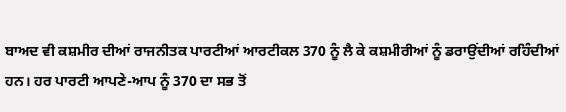ਬਾਅਦ ਵੀ ਕਸ਼ਮੀਰ ਦੀਆਂ ਰਾਜਨੀਤਕ ਪਾਰਟੀਆਂ ਆਰਟੀਕਲ 370 ਨੂੰ ਲੈ ਕੇ ਕਸ਼ਮੀਰੀਆਂ ਨੂੰ ਡਰਾਉਂਦੀਆਂ ਰਹਿੰਦੀਆਂ ਹਨ। ਹਰ ਪਾਰਟੀ ਆਪਣੇ-ਆਪ ਨੂੰ 370 ਦਾ ਸਭ ਤੋਂ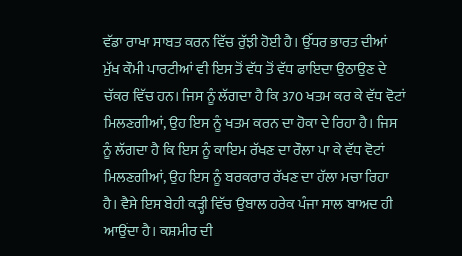ਵੱਡਾ ਰਾਖਾ ਸਾਬਤ ਕਰਨ ਵਿੱਚ ਰੁੱਝੀ ਹੋਈ ਹੈ। ਉੱਧਰ ਭਾਰਤ ਦੀਆਂ ਮੁੱਖ ਕੌਮੀ ਪਾਰਟੀਆਂ ਵੀ ਇਸ ਤੋਂ ਵੱਧ ਤੋਂ ਵੱਧ ਫਾਇਦਾ ਉਠਾਉਣ ਦੇ ਚੱਕਰ ਵਿੱਚ ਹਨ। ਜਿਸ ਨੂੰ ਲੱਗਦਾ ਹੈ ਕਿ 370 ਖਤਮ ਕਰ ਕੇ ਵੱਧ ਵੋਟਾਂ ਮਿਲਣਗੀਆਂ, ਉਹ ਇਸ ਨੂੰ ਖਤਮ ਕਰਨ ਦਾ ਹੋਕਾ ਦੇ ਰਿਹਾ ਹੈ। ਜਿਸ ਨੂੰ ਲੱਗਦਾ ਹੈ ਕਿ ਇਸ ਨੂੰ ਕਾਇਮ ਰੱਖਣ ਦਾ ਰੌਲਾ ਪਾ ਕੇ ਵੱਧ ਵੋਟਾਂ ਮਿਲਣਗੀਆਂ, ਉਹ ਇਸ ਨੂੰ ਬਰਕਰਾਰ ਰੱਖਣ ਦਾ ਹੱਲਾ ਮਚਾ ਰਿਹਾ ਹੈ। ਵੈਸੇ ਇਸ ਬੇਹੀ ਕੜ੍ਹੀ ਵਿੱਚ ਉਬਾਲ ਹਰੇਕ ਪੰਜਾ ਸਾਲ ਬਾਅਦ ਹੀ ਆਉਂਦਾ ਹੈ। ਕਸ਼ਮੀਰ ਦੀ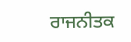ਰਾਜਨੀਤਕ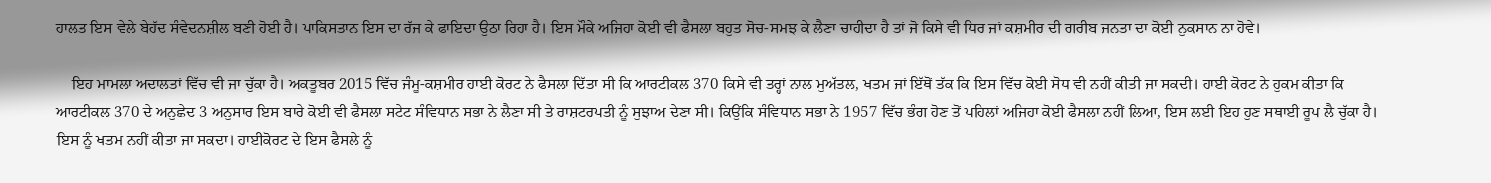ਹਾਲਤ ਇਸ ਵੇਲੇ ਬੇਹੱਦ ਸੰਵੇਦਨਸ਼ੀਲ ਬਣੀ ਹੋਈ ਹੈ। ਪਾਕਿਸਤਾਨ ਇਸ ਦਾ ਰੱਜ ਕੇ ਫਾਇਦਾ ਉਠਾ ਰਿਹਾ ਹੈ। ਇਸ ਮੌਕੇ ਅਜਿਹਾ ਕੋਈ ਵੀ ਫੈਸਲਾ ਬਹੁਤ ਸੋਚ-ਸਮਝ ਕੇ ਲੈਣਾ ਚਾਹੀਦਾ ਹੈ ਤਾਂ ਜੋ ਕਿਸੇ ਵੀ ਧਿਰ ਜਾਂ ਕਸ਼ਮੀਰ ਦੀ ਗਰੀਬ ਜਨਤਾ ਦਾ ਕੋਈ ਨੁਕਸਾਨ ਨਾ ਹੋਵੇ।

    ਇਹ ਮਾਮਲਾ ਅਦਾਲਤਾਂ ਵਿੱਚ ਵੀ ਜਾ ਚੁੱਕਾ ਹੈ। ਅਕਤੂਬਰ 2015 ਵਿੱਚ ਜੰਮੂ-ਕਸ਼ਮੀਰ ਹਾਈ ਕੋਰਟ ਨੇ ਫੈਸਲਾ ਦਿੱਤਾ ਸੀ ਕਿ ਆਰਟੀਕਲ 370 ਕਿਸੇ ਵੀ ਤਰ੍ਹਾਂ ਨਾਲ ਮੁਅੱਤਲ, ਖਤਮ ਜਾਂ ਇੱਥੋਂ ਤੱਕ ਕਿ ਇਸ ਵਿੱਚ ਕੋਈ ਸੋਧ ਵੀ ਨਹੀਂ ਕੀਤੀ ਜਾ ਸਕਦੀ। ਹਾਈ ਕੋਰਟ ਨੇ ਹੁਕਮ ਕੀਤਾ ਕਿ ਆਰਟੀਕਲ 370 ਦੇ ਅਨੁਛੇਦ 3 ਅਨੁਸਾਰ ਇਸ ਬਾਰੇ ਕੋਈ ਵੀ ਫੈਸਲਾ ਸਟੇਟ ਸੰਵਿਧਾਨ ਸਭਾ ਨੇ ਲੈਣਾ ਸੀ ਤੇ ਰਾਸ਼ਟਰਪਤੀ ਨੂੰ ਸੁਝਾਅ ਦੇਣਾ ਸੀ। ਕਿਉਂਕਿ ਸੰਵਿਧਾਨ ਸਭਾ ਨੇ 1957 ਵਿੱਚ ਭੰਗ ਹੋਣ ਤੋਂ ਪਹਿਲਾਂ ਅਜਿਹਾ ਕੋਈ ਫੈਸਲਾ ਨਹੀਂ ਲਿਆ, ਇਸ ਲਈ ਇਹ ਹੁਣ ਸਥਾਈ ਰੂਪ ਲੈ ਚੁੱਕਾ ਹੈ। ਇਸ ਨੂੰ ਖਤਮ ਨਹੀਂ ਕੀਤਾ ਜਾ ਸਕਦਾ। ਹਾਈਕੋਰਟ ਦੇ ਇਸ ਫੈਸਲੇ ਨੂੰ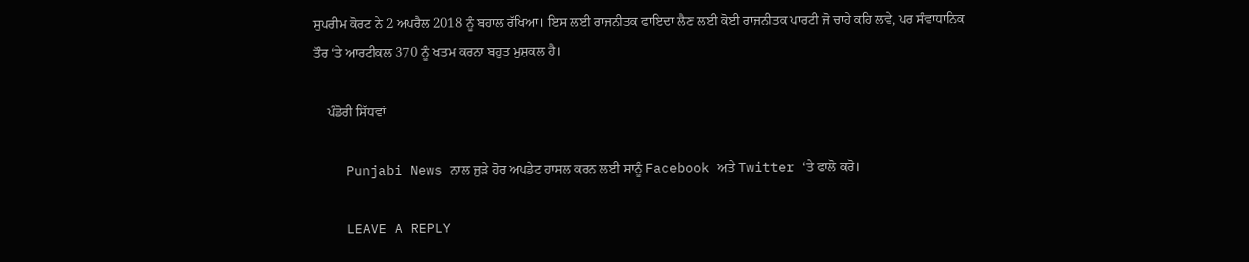ਸੁਪਰੀਮ ਕੋਰਟ ਨੇ 2 ਅਪਰੈਲ 2018 ਨੂੰ ਬਹਾਲ ਰੱਖਿਆ। ਇਸ ਲਈ ਰਾਜਨੀਤਕ ਫਾਇਦਾ ਲੈਣ ਲਈ ਕੋਈ ਰਾਜਨੀਤਕ ਪਾਰਟੀ ਜੋ ਚਾਹੇ ਕਹਿ ਲਵੇ, ਪਰ ਸੰਵਾਧਾਨਿਕ ਤੌਰ ‘ਤੇ ਆਰਟੀਕਲ 370 ਨੂੰ ਖਤਮ ਕਰਨਾ ਬਹੁਤ ਮੁਸ਼ਕਲ ਹੈ।

    ਪੰਡੋਰੀ ਸਿੱਧਵਾਂ

    Punjabi News ਨਾਲ ਜੁੜੇ ਹੋਰ ਅਪਡੇਟ ਹਾਸਲ ਕਰਨ ਲਈ ਸਾਨੂੰ Facebook ਅਤੇ Twitter ‘ਤੇ ਫਾਲੋ ਕਰੋ।

    LEAVE A REPLY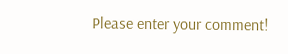Please enter your comment!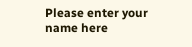Please enter your name here